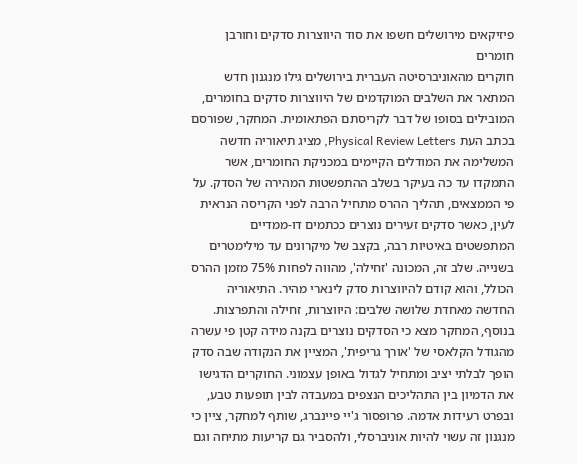פיזיקאים מירושלים חשפו את סוד היווצרות סדקים וחורבן חומרים
חוקרים מהאוניברסיטה העברית בירושלים גילו מנגנון חדש המתאר את השלבים המוקדמים של היווצרות סדקים בחומרים, המובילים בסופו של דבר לקריסתם הפתאומית. המחקר, שפורסם בכתב העת Physical Review Letters, מציג תיאוריה חדשה המשלימה את המודלים הקיימים במכניקת החומרים, אשר התמקדו עד כה בעיקר בשלב ההתפשטות המהירה של הסדק. על פי הממצאים, תהליך ההרס מתחיל הרבה לפני הקריסה הנראית לעין, כאשר סדקים זעירים נוצרים ככתמים דו-ממדיים המתפשטים באיטיות רבה, בקצב של מיקרונים עד מילימטרים בשנייה. שלב זה, המכונה 'זחילה', מהווה לפחות 75% מזמן ההרס הכולל, והוא קודם להיווצרות סדק לינארי מהיר. התיאוריה החדשה מאחדת שלושה שלבים: היווצרות, זחילה והתפרצות. בנוסף, המחקר מצא כי הסדקים נוצרים בקנה מידה קטן פי עשרה מהגודל הקלאסי של 'אורך גריפית', המציין את הנקודה שבה סדק הופך לבלתי יציב ומתחיל לגדול באופן עצמוני. החוקרים הדגישו את הדמיון בין התהליכים הנצפים במעבדה לבין תופעות טבע, ובפרט רעידות אדמה. פרופסור ג'יי פיינברג, שותף למחקר, ציין כי מנגנון זה עשוי להיות אוניברסלי, ולהסביר גם קריעות מתיחה וגם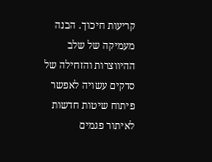קריעות חיכוך. הבנה מעמיקה של שלב ההיווצרות והזחילה של סדקים עשויה לאפשר פיתוח שיטות חדשות לאיתור פגמים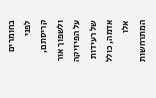בחומרים לפני קריסתם, ולשפוך אור על הפיזיקה של רעידות אדמה, כולל אלו המתרחשות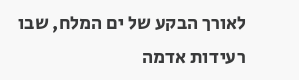לאורך הבקע של ים המלח, שבו רעידות אדמה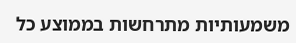משמעותיות מתרחשות בממוצע כל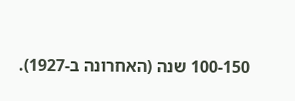100-150 שנה (האחרונה ב-1927).